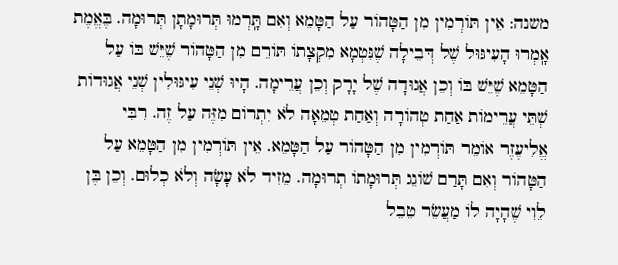משנה: אֵין תּוֹרְמִין מִן הַטָּהוֹר עַל הַטָּמֵא וְאִם תָּֽרְמוּ תְּרוּמָתָן תְּרוּמָה. בֶּאֱמֶת אָֽמְרוּ הָעִיגּוּל שֶׁל דְּבֵילָה שֶׁנִּטְמָא מִקְצָתוֹ תּוֹרֵם מִן הַטָּהוֹר שֶׁיֵּשׁ בּוֹ עַל הַטָּמֵא שֶׁיֵּשׁ בּוֹ וְכֵן אֲגוּדָה שֶׁל יָרָק וְכֵן עֲרֵימָה. הָיוּ שְׁנֵי עִיגּוּלִין שְׁנֵי אֲגוּדוֹת שְׁתֵּי עֲרֵימוֹת אַחַת טְהוֹרָה וְאַחַת טְמֵאָה לֹא יִתְרוֹם מִזֶּה עַל זֶה. רִבִּי אֱלִיעֶזֶר אוֹמֵר תּוֹרְמִין מִן הַטָּהוֹר עַל הַטָּמֵא. אֵין תּוֹרְמִין מִן הַטָּמֵא עַל הַטָּהוֹר וְאִם תָּרַם שׁוֹגֵג תְּרוּמָתוֹ תְרוּמָה. מֵזִיד לֹא עָשָׂה וְלֹא כְלוּם. וְכֵן בֶּן לֵוִי שֶׁהָיָה לוֹ מַעֲשֵׂר טֵבֵל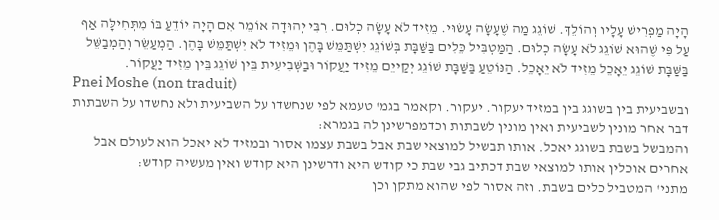הָיָה מַפְרִישׁ עָלָיו וְהוֹלֵךְ. שׁוֹגֵג מַה שֶׁעָשָׂה עָשׂוּי. מֵזִיד לֹא עָשָׂה כְלוּם. רִבִּי יְהוּדָה אוֹמֵר אִם הָיָה יוֹדֵעַ בּוֹ מִתְּחִילָּה אַף עַל פִּי שֶׁהוּא שׁוֹגֵג לֹא עָשָׂה כְלוּם. הַמַּטְבִּיל כֵּלִים בַּשַּׁבָּת בְּשׁוֹגֵג יִשְׁתַּמֵּשׁ בָּהֶן וּמֵזִיד לֹא יִשְׁתַּמֵּשׁ בָּהֶן. הַמְעַשֵּׂר וְהַמְבַשֵּׁל בַּשַּׁבָּת שׁוֹגֵג יֵאָכֵל מֵזִיד לֹא יֵאָכֵל. הַנּוֹטֵעַ בַּשַּׁבָּת שׁוֹגֵג יְקַייֵם מֵזִיד יַעֲקוֹר וּבַשְּׁבִיעִית בֵּין שׁוֹגֵג בֵּין מֵזִיד יַעֲקוֹר.
Pnei Moshe (non traduit)
ובשביעית בין בשוגג בין במזיד יעקור. יעקור. וקאמר בגמ' טעמא לפי שנחשדו על השביעית ולא נחשדו על השבתות דבר אחר מונין לשביעית ואין מונין לשבתות וכדמפרשינן לה בגמרא:
והמבשל בשבת בשוגג יאכל. אותו תבשיל למוצאי שבת אבל בשבת עצמו אסור ובמזיד לא יאכל הוא לעולם אבל אחרים אוכלין אותו למוצאי שבת דכתיב גבי שבת כי קודש היא ודרשינן היא קודש ואין מעשיה קודש:
מתני' המטביל כלים בשבת. וזה אסור לפי שהוא מתקן וכן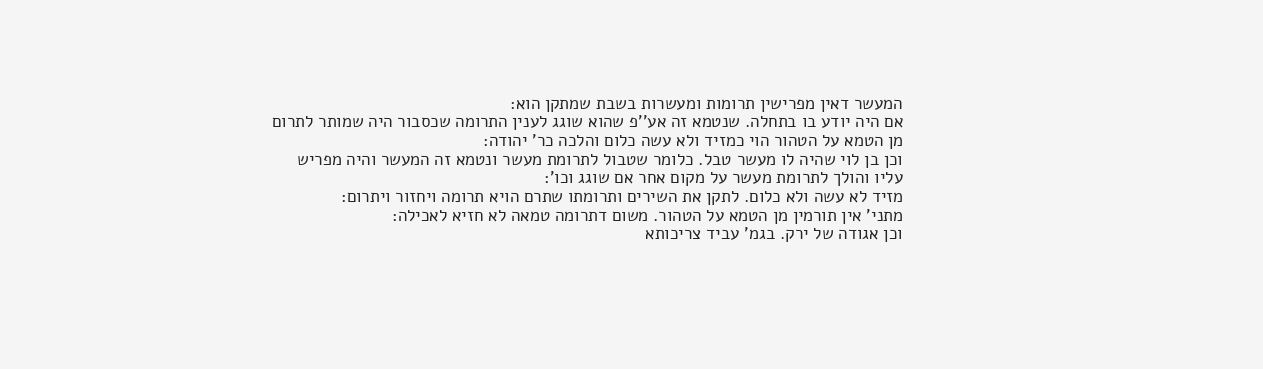המעשר דאין מפרישין תרומות ומעשרות בשבת שמתקן הוא:
אם היה יודע בו בתחלה. שנטמא זה אע''פ שהוא שוגג לענין התרומה שכסבור היה שמותר לתרום מן הטמא על הטהור הוי כמזיד ולא עשה כלום והלכה כר' יהודה:
וכן בן לוי שהיה לו מעשר טבל. כלומר שטבול לתרומת מעשר ונטמא זה המעשר והיה מפריש עליו והולך לתרומת מעשר על מקום אחר אם שוגג וכו':
מזיד לא עשה ולא כלום. לתקן את השירים ותרומתו שתרם הויא תרומה ויחזור ויתרום:
מתני' אין תורמין מן הטמא על הטהור. משום דתרומה טמאה לא חזיא לאכילה:
וכן אגודה של ירק. בגמ' עביד צריכותא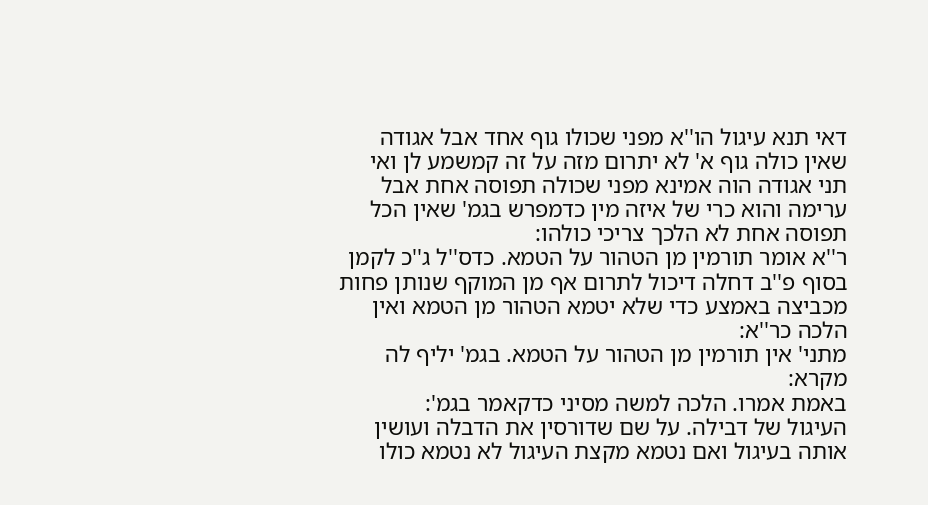דאי תנא עיגול הו''א מפני שכולו גוף אחד אבל אגודה שאין כולה גוף א' לא יתרום מזה על זה קמשמע לן ואי תני אגודה הוה אמינא מפני שכולה תפוסה אחת אבל ערימה והוא כרי של איזה מין כדמפרש בגמ' שאין הכל תפוסה אחת לא הלכך צריכי כולהו:
ר''א אומר תורמין מן הטהור על הטמא. כדס''ל ג''כ לקמן בסוף פ''ב דחלה דיכול לתרום אף מן המוקף שנותן פחות מכביצה באמצע כדי שלא יטמא הטהור מן הטמא ואין הלכה כר''א:
מתני' אין תורמין מן הטהור על הטמא. בגמ' יליף לה מקרא:
באמת אמרו. הלכה למשה מסיני כדקאמר בגמ':
העיגול של דבילה. על שם שדורסין את הדבלה ועושין אותה בעיגול ואם נטמא מקצת העיגול לא נטמא כולו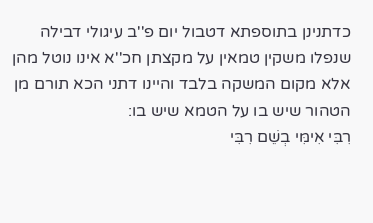כדתנינן בתוספתא דטבול יום פ''ב עיגולי דבילה שנפלו משקין טמאין על מקצתן חכ''א אינו נוטל מהן אלא מקום המשקה בלבד והיינו דתני הכא תורם מן הטהור שיש בו על הטמא שיש בו:
רִבִּי אִימִּי בְשֵׁם רִבִּי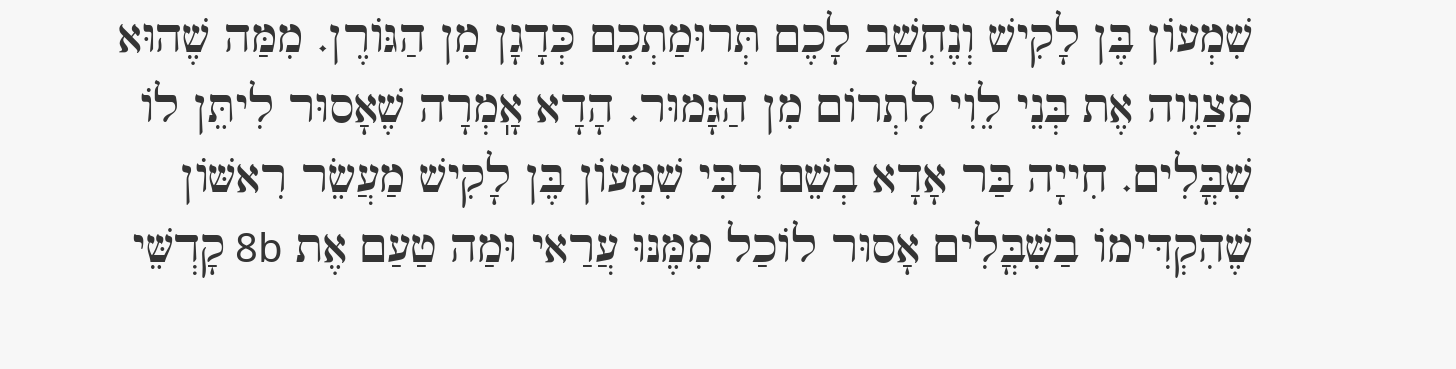שִׁמְעוֹן בֶּן לָקִישׁ וְנֶחְשַׁב לָכֶם תְּרוּמַתְכֶם כְּדָגָן מִן הַגּוֹרֶן. מִמַּה שֶׁהוּא מְצַוֶוה אֶת בְּנֵי לֵוִי לִתְרוֹם מִן הַגָּמוּר. הָדָא אָֽמְרָה שֶׁאָסוּר לִיתֵּן לוֹ שִׁבֳּלִים. חִייָה בַּר אָדָא בְשֵׁם רִבִּי שִׁמְעוֹן בֶּן לָקִישׁ מַעֲשֵׂר רִאשּׁוֹן שֶׁהִקְדִּימוֹ בַשִּׁבֳּלִים אָסוּר לוֹכַל מִמֶּנּוּ עֲרַאי וּמַה טַעַם אֶת 8b קָדְשֵּׁי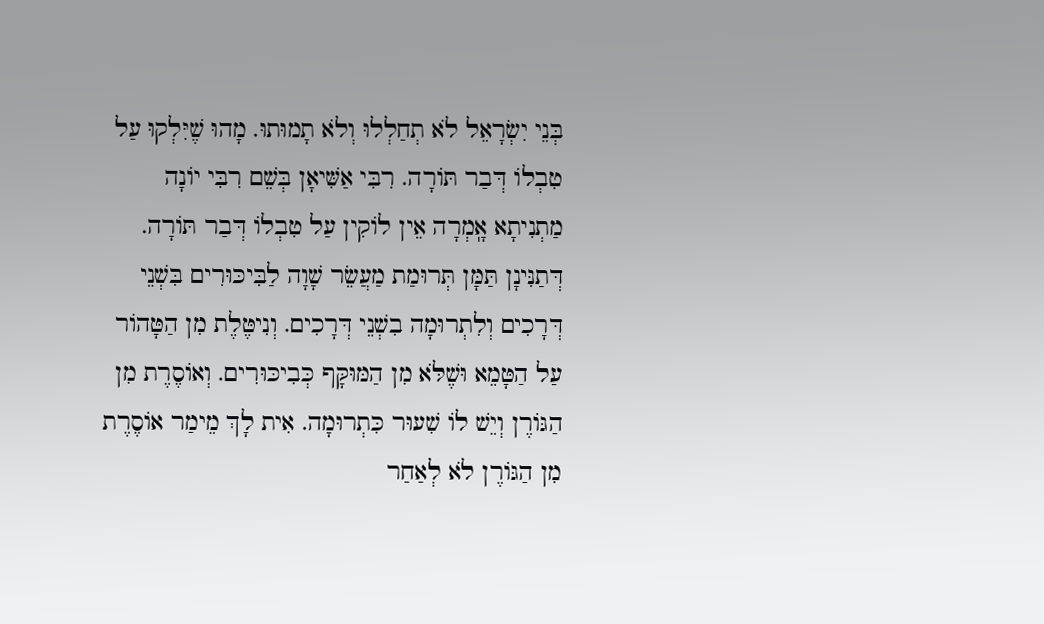בְּנֵי יִשְׂרָאֵל לֹא תְחַלְלוּ וְלֹא תָמוּתוּ. מָהוּ שֶׁיִּלְקוּ עַל טִבְלוֹ דְּבַר תּוֹרָה. רִבִּי אַשִּׁיאָן בְּשֵׁם רִבִּי יוֹנָה מַתְנִיתָא אָֽמְרָה אֵין לוֹקִין עַל טִבְלוֹ דְּבַר תּוֹרָה. דְּתַנִּינָן תַּמָּן תְּרוּמַת מַעֲשֵׂר שָׁוָה לַבִּיכּוּרִים בִּשְׁנֵי דְּרָכִים וְלִתְרוּמָה בִשְׁנֵי דְּרָכִים. וְנִיטֶּלֶת מִן הַטָּהוֹר עַל הַטָּמֵא וּשֶׁלֹּא מִן הַמּוּקָּף כְּבִיכּוּרִים. וְאוֹסֶרֶת מִן הַגּוֹרֶן וְיֵשׁ לוֹ שִׁעוּר כִּתְרוּמָה. אִית לָךְ מֵימַר אוֹסֶרֶת מִן הַגּוֹרֶן לֹא לְאַחַר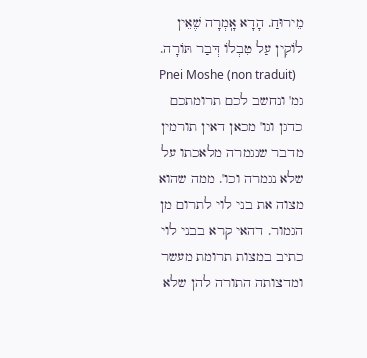מֵירוּחַ. הָדָא אָֽמְרָה שֶׁאֵין לֹוקִין עַל טִבְלוֹ דְּבַר תּוֹרָה.
Pnei Moshe (non traduit)
גמ' ונחשב לכם תרומתכם כדגן וגו' מכאן דאין תורמין מדבר שנגמרה מלאכתו על שלא נגמרה וכו'. ממה שהוא מצוה את בני לוי לתרום מן הגמור. דהאי קרא בבני לוי כתיב במצות תרומת מעשר ומדצותה התורה להן שלא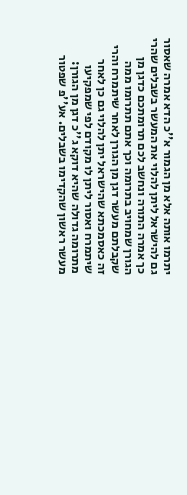יתרמו אותה אלא מן הגמור א''כ הדא אמרה שאסור גם להישראל ליתן להלוי את המעשר בשבלים שהרי כך אמרה התורה ונחשב לכם תרומתכם כדגן מן הגורן שמחויב בתרומה וכך אתם תתרומו ממה שקבלתם מעשר דגן מן הגורן לאחר שיתמרח והרי זה כאסמכתא שהישראל יתן להלוי גם כן לאחר שיתמרח ואסור ליתן לו מקודם לפי שמפקיעו מתרומה גדולה שהיא דוקא ג''כ דגן מן הגורן:
מעשר ראשון שהקדימו בשבלים. אע''פ שפטור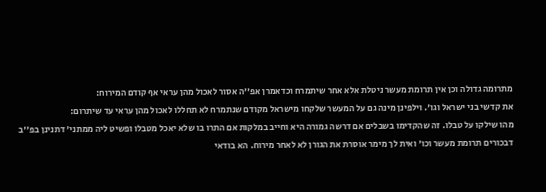מתרומה גדולה וכן אין תרומת מעשר ניטלת אלא אחר שיתמרח וכדאמרן אפ''ה אסור לאכול מהן עראי אף קודם המירוח:
את קדשי בני ישראל וגו'. וילפינן מינה גם על המעשר שלקחו מישראל מקודם שנתמרח לא תחללו לאכול מהן עראי עד שיתרום:
מהו שילקו על טבלו. זה שהקדימו בשבלים אם דרשה גמורה היא וחייב במלקות אם התרו בו שלא יאכל מטבלו ופשיט ליה ממתני' דתנינן בפ''ב דבכורים תרומת מעשר וכו' ואית לך מימר אוסרת את הגורן לא לאחר מירוח. הא בודאי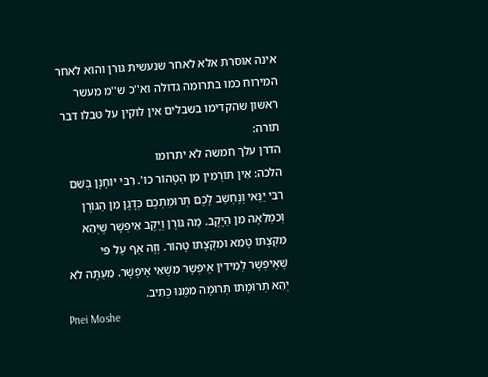אינה אוסרת אלא לאחר שנעשית גורן והוא לאחר המירוח כמו בתרומה גדולה וא''כ ש''מ מעשר ראשון שהקדימו בשבלים אין לוקין על טבלו דבר תורה:
הדרן עלך חמשה לא יתרומו
הלכה: אֵין תּוֹרְמִין מִן הַטָּהוֹר כו'. רִבִּי יוֹחָנָן בְּשֵׁם רִבִּי יַנַּאי וְנֶחְשַׁב לָכֶם תְּרוּמַתְכֶם כְּדָגָן מִן הַגּוֹרֶן וְכִמְלֵאָה מִן הַיֶּקֶב. מַה גּוֹרֶן וְיֶקֶב אֵיפְשָׁר שֶׁיְּהֵא מִקְצָתוֹ טָמֵא וּמִקְצָתוֹ טָהוֹר. וְזֶה אַף עַל פִּי שֶׁאֶיפְשָׁר לְמֵידִין אֶיפְשָׁר מִשֶׁאֵי אֶיפְשָׁר. מֵעַתָּה לֹא יְהֵא תְרוּמָתוֹ תְּרוּמָה מִמֶּנּוּ כְּתִיב.
Pnei Moshe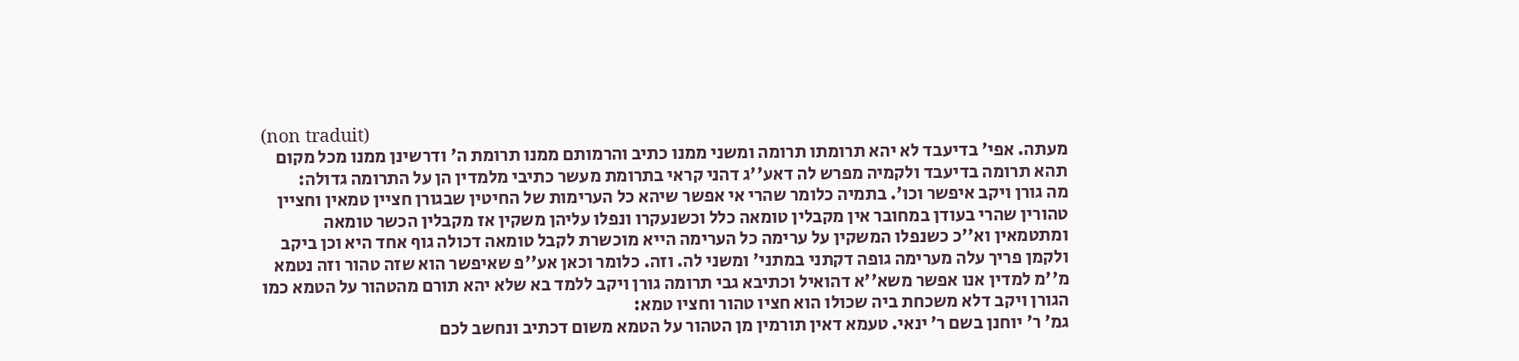(non traduit)
מעתה. אפי' בדיעבד לא יהא תרומתו תרומה ומשני ממנו כתיב והרמותם ממנו תרומת ה' ודרשינן ממנו מכל מקום תהא תרומה בדיעבד ולקמיה מפרש לה דאע''ג דהני קראי בתרומת מעשר כתיבי מלמדין הן על התרומה גדולה:
מה גורן ויקב איפשר וכו'. בתמיה כלומר שהרי אי אפשר שיהא כל הערימות של החיטין שבגורן חציין טמאין וחציין טהורין שהרי בעודן במחובר אין מקבלין טומאה כלל וכשנעקרו ונפלו עליהן משקין אז מקבלין הכשר טומאה ומתטמאין וא''כ כשנפלו המשקין על ערימה כל הערימה הייא מוכשרת לקבל טומאה דכולה גוף אחד היא וכן ביקב ולקמן פריך עלה מערימה גופה דקתני במתני' ומשני לה. וזה. כלומר וכאן אע''פ שאיפשר הוא שזה טהור וזה נטמא מ''מ למדין אנו אפשר משא''א דהואיל וכתיבא גבי תרומה גורן ויקב ללמד בא שלא יהא תורם מהטהור על הטמא כמו הגורן ויקב דלא משכחת ביה שכולו הוא חציו טהור וחציו טמא:
גמ' ר' יוחנן בשם ר' ינאי. טעמא דאין תורמין מן הטהור על הטמא משום דכתיב ונחשב לכם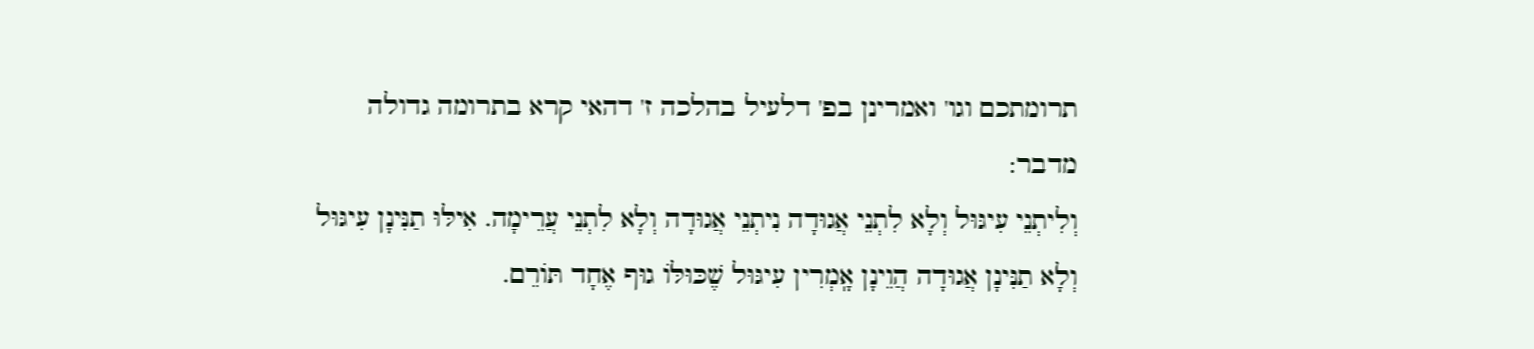תרומתכם וגו' ואמרינן בפ' דלעיל בהלכה ז' דהאי קרא בתרומה גדולה מדבר:
וְלִיתְנֵי עִיגּוּל וְלָא לִתְנֵי אֲגוּדָה נִיתְנֵי אֲגוּדָה וְלָא לִתְנֵי עֲרֵימָה. אִילּוּ תַנִּינָן עִיגּוּל וְלָא תַנִּינָן אֲגוּדָה הֲוֵינָן אָֽמְרִין עִיגּוּל שֶׁכּוּלּוֹ גוּף אֶחָד תּוֹרֵם.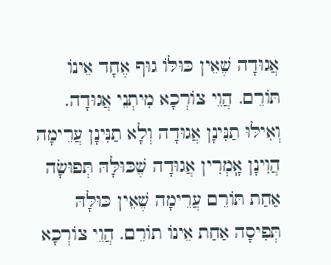אֲגוּדָה שֶׁאֵין כּוּלּוֹ גוּף אֶחָד אֵינוֹ תּוֹרֵם. הֲוֵי צוֹרְכָא מִיתְנֵי אֲגוּדָה. וְאִילּוּ תַנִּינָן אֲגוּדָה וְלָא תַנִּינָן עֲרֵימָה הֲוִינָן אָֽמְרִין אֲגוּדָה שֶׁכּוּלָּהּ תְּפוּשָׂה אַחַת תּוֹרֵם עֲרֵימָה שֶׁאֵין כּוּלָּהּ תְּפִיסָה אַחַת אֵינוֹ תוֹרֵם. הֲוֵי צוֹרְכָא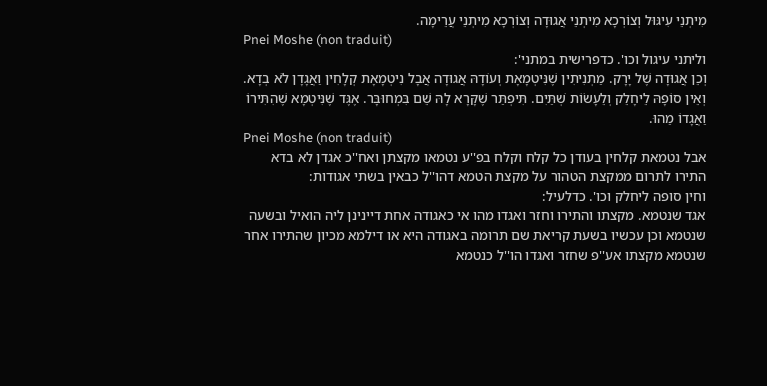מִיתְנֵי עִיגּוּל וְצוֹרְכָא מִיתְנֵי אֲגוּדָה וְצוֹרְכָא מִיתְנֵי עֲרֵימָה.
Pnei Moshe (non traduit)
וליתני עיגול וכו'. כדפרישית במתני':
וְכֵן אֲגוּדָה שֶׁל יָרָק. מַתְנִיתִין שֶׁנִּיטְמָאָת וְעוֹדָהּ אֲגוּדָה אֲבָל נִיטְמָאָת קְלָחִין וַאֲגָדָן לֹא בְדָא. וְאֵין סוֹפָהּ לֵיחָלֵק וְלֵעָשׂוֹת שְׁתַּיִם. תִּיפְתַּר שֶׁקָּרָא לָהּ שֵׁם בִּמְחוּבָּר. אֶגֶּד שֶׁנִּיטְמָא שֶׁהִתִּירוֹ וַאֲגָדוֹ מַהוּ.
Pnei Moshe (non traduit)
אבל נטמאת קלחין בעודן כל קלח וקלח בפ''ע נטמאו מקצתן ואח''כ אגדן לא בדא התירו לתרום ממקצת הטהור על מקצת הטמא דהו''ל כבאין בשתי אגודות:
וחין סופה ליחלק וכו'. כדלעיל:
אגד שנטמא. מקצתו והתירו וחזר ואגדו מהו אי כאגודה אחת דיינינן ליה הואיל ובשעה שנטמא וכן עכשיו בשעת קריאת שם תרומה באגודה היא או דילמא מכיון שהתירו אחר שנטמא מקצתו אע''פ שחזר ואגדו הו''ל כנטמא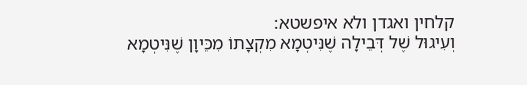קלחין ואגדן ולא איפשטא:
וְעִיגוּל שֶׁל דְּבֵילָה שֶׁנִּיטְמָא מִקְצָתוֹ מִכֵּיוָן שֶׁנִּיטְמָא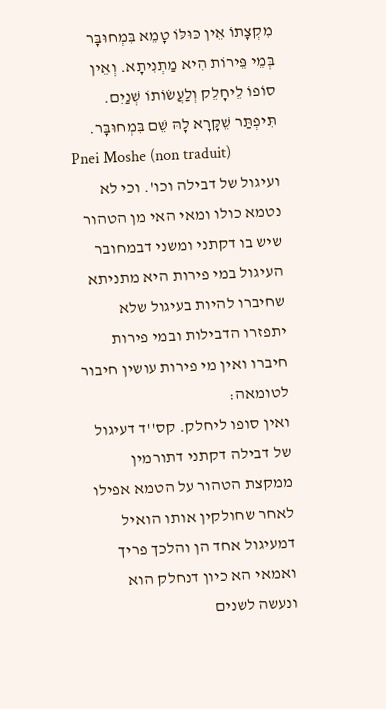מִקְצָתוֹ אֵין כּוּלּוֹ טָמֵא בִּמְחוּבָּר בְּמֵי פֵּירוֹת הִיא מַתְנִיתָא. וְאֵין סוֹפוֹ לֵיחָלֵק וְלַעֲשׂוֹתוֹ שְׁנַיִם. תִּיפְתַּר שֵׁקָּרָא לָהּ שֵׁם בִּמְחוּבָּר.
Pnei Moshe (non traduit)
ועיגול של דבילה וכו'. וכי לא נטמא כולו ומאי האי מן הטהור שיש בו דקתני ומשני דבמחובר העיגול במי פירות היא מתניתא שחיברו להיות בעיגול שלא יתפזרו הדבילות ובמי פירות חיברו ואין מי פירות עושין חיבור לטומאה:
ואין סופו ליחלק. קס''ד דעיגול של דבילה דקתני דתורמין ממקצת הטהור על הטמא אפילו לאחר שחולקין אותו הואיל דמעיגול אחד הן והלכך פריך ואמאי הא כיון דנחלק הוא ונעשה לשנים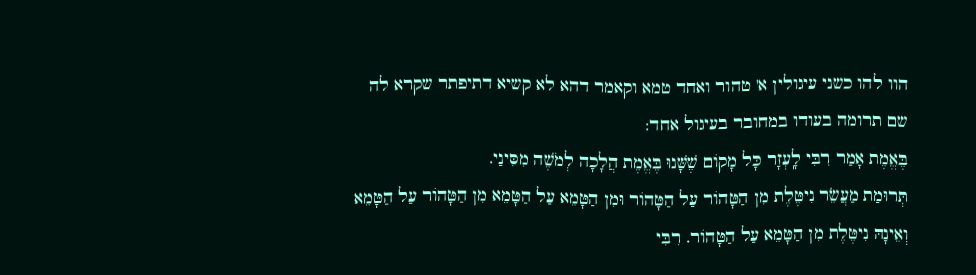הוו להו כשני עיגולין א' טהור ואחד טמא וקאמר דהא לא קשיא דתיפתר שקרא לה שם תרומה בעודו במחובר בעיגול אחד:
בֶּאֱמֶת אָמַר רִבִּי לָֽעְזָר כָּל מָקוֹם שֶׁשָּׁנוּ בֶּאֱמֶת הֲלָכָה לְמֹשֶׁה מִסִּינַי.
תְּרוּמַת מַעֲשֵׂר נִיטֶּלֶת מִן הַטָּהוֹר עַל הַטָּהוֹר וּמִן הַטָּמֵא עַל הַטָּמֵא מִן הַטָּהוֹר עַל הַטָּמֵא וְאֵינָהּ נִיטֶּלֶת מִן הַטָּמֵא עַל הַטָּהוֹר. רִבִּי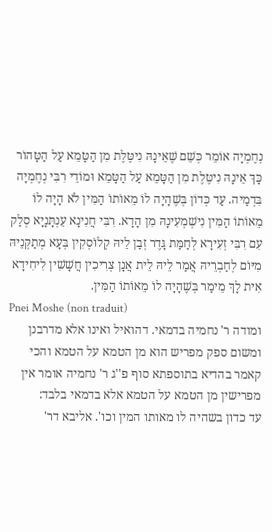נְחֶמְיָה אוֹמֵר כְּשֵׁם שֶׁאֵינָהּ נִיטֶּלֶת מִן הַטָּמֵא עַל הַטָּהוֹר כָּךְ אֵינָהּ נִיטֶּלֶת מִן הַטָּמֵא עַל הַטָּמֵא וּמוֹדֵי רִבִּי נְחֶמְיָה בִּדְמַיה. עַד כְּדוֹן בְּשֶׁהָיָה לוֹ מֵאוֹתוֹ הַמִּין לֹא הָיָה לוֹ מֵאוֹתוֹ הַמִּין נִישְׁמְעִינָהּ מִן הָדָא. רִבִּי חֲנִינָא עֵנְתָּנָיָא סְלַק עִם רִבִּי זְעִירָא לְחַמַּת גָּדֶר זְבַן לֵיהּ קְלוֹסְקִין בְּעָא מְתַקְּנֵיהּ מִיּוֹם לְחַבְרֵיהּ אֲמַר לֵיהּ לֵית אֲנָן צְרִיכִין חֲשָׁשִׁין לִיחִידָא אִית לָךְ מֵימַר בְּשֶׁהָיָה לוֹ מֵאוֹתוֹ הַמִּין.
Pnei Moshe (non traduit)
ומודה ר' נחמיה בדמאי. דהואיל ואינו אלא מדרבנן ומשום ספק מפריש הוא מן הטמא על הטמא והכי קאמר בהדיא בתוספתא סוף פ''ג ר' נחמיה אומר אין מפרישין מן הטמא על הטמא אלא בדמאי בלבד:
עד כדון בשהיה לו מאותו המין וכו'. אליבא דר'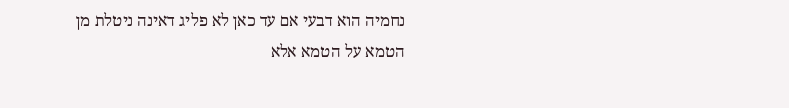נחמיה הוא דבעי אם עד כאן לא פליג דאינה ניטלת מן הטמא על הטמא אלא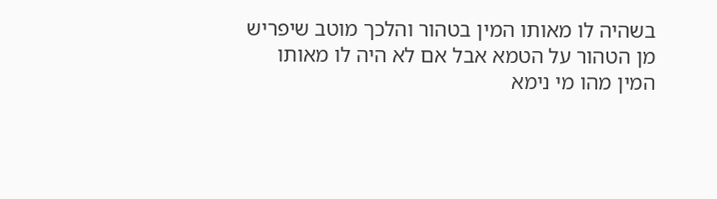בשהיה לו מאותו המין בטהור והלכך מוטב שיפריש מן הטהור על הטמא אבל אם לא היה לו מאותו המין מהו מי נימא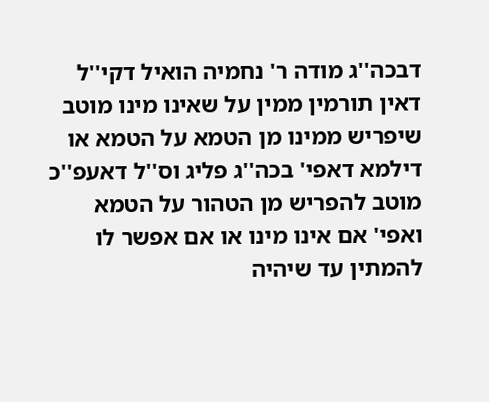דבכה''ג מודה ר' נחמיה הואיל דקי''ל דאין תורמין ממין על שאינו מינו מוטב שיפריש ממינו מן הטמא על הטמא או דילמא דאפי' בכה''ג פליג וס''ל דאעפ''כ מוטב להפריש מן הטהור על הטמא ואפי' אם אינו מינו או אם אפשר לו להמתין עד שיהיה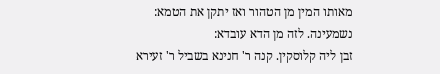מאותו המין מן הטהור ואז יתקן את הטמא:
נשמעינה. לזה מן הדא עובדא:
זבן ליה קלוסקין. קנה ר' חנינא בשביל ר' זעירא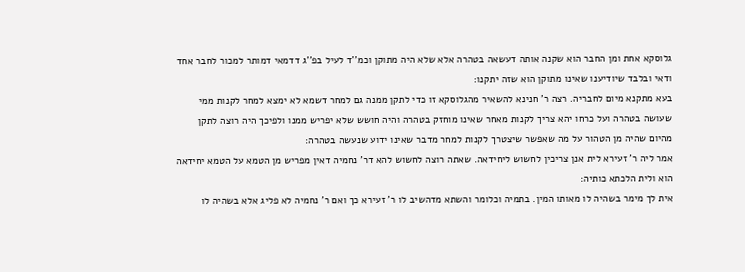גלוסקא אחת ומן החבר הוא שקנה אותה דעשאה בטהרה אלא שלא היה מתוקן וכמ''ד לעיל בפ''ג דדמאי דמותר למכור לחבר אחד ודאי ובלבד שיודיענו שאינו מתוקן הוא שזה יתקנו:
בעא מתקנא מיום לחבריה. רצה ר' חנינא להשאיר מהגלוסקא זו כדי לתקן ממנה גם למחר דשמא לא ימצא למחר לקנות ממי שעושה בטהרה ועל כרחו יהא צריך לקנות מאחר שאינו מוחזק בטהרה והיה חושש שלא יפריש ממנו ולפיכך היה רוצה לתקן מהיום שהיה מן הטהור על מה שאפשר שיצטרך לקנות למחר מדבר שאינו ידוע שנעשה בטהרה:
אמר ליה ר' זעירא לית אנן צריכין לחשוש ליחידאה. שאתה רוצה לחשוש להא דר' נחמיה דאין מפריש מן הטמא על הטמא יחידאה הוא ולית הלכתא כותיה:
אית לך מימר בשהיה לו מאותו המין. בתמיה וכלומר והשתא מדהשיב לו ר' זעירא כך ואם ר' נחמיה לא פליג אלא בשהיה לו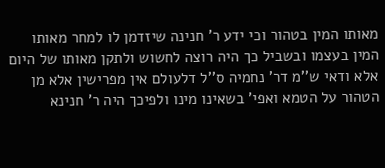מאותו המין בטהור וכי ידע ר' חנינה שיזדמן לו למחר מאותו המין בעצמו ובשביל כך היה רוצה לחשוש ולתקן מאותו של היום אלא ודאי ש''מ דר' נחמיה ס''ל דלעולם אין מפרישין אלא מן הטהור על הטמא ואפי' בשאינו מינו ולפיכך היה ר' חנינא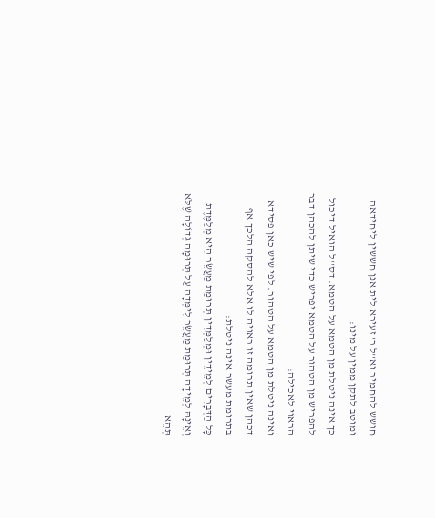חושש להחמיר וא''ל ר' זעירא לית אנן חששין ליחידאה ומוטב לתקן ממין על מינו:
כך אינה ניטלת מן הטמא על הטמא. דס''ל הואיל דיכול להפריש מן הטהור על הטמא יפריש כדי שיתן להכהן דבר הראוי לאכילה:
ואינה ניטלת מן הטמא על הטהור. לפי שיש כאן פסידא דכהן שאין תרומה זו ראויה לו אלא להסקה הלכך אף בתרומת מעשר אינה ניטלת:
כָּל הַדְּבָרִים לְמֵידֵין וּמְלַמְּדִין תְּרוּמַת מַעֲשֵׂר הִיא מְלַמֶּדֶת וְאֵינָהּ לְמֵידָה תְּרוּמַת מַעֲשֵׂר לִימְּדָה עַל תְּרוּמָה גְדוֹלָה שֶׁלֹּא תְּהֵא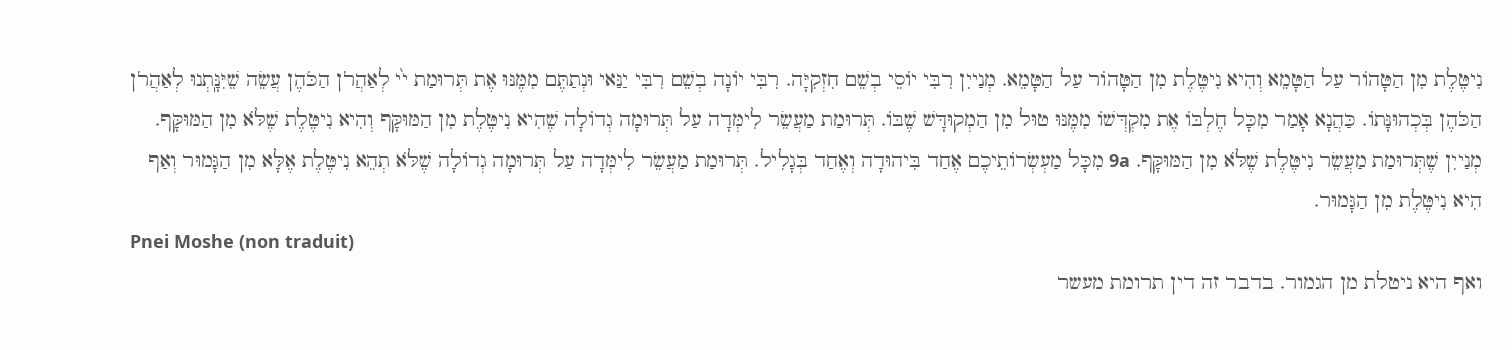נִיטֶּלֶת מִן הַטָּהוֹר עַל הַטָּמֵא וְהִיא נִיטֶּלֶת מִן הַטָּהוֹר עַל הַטָּמֵא. מְנַייִן רִבִּי יוֹסֵי בְשֵׁם חִזְקִיָּה. רִבִּי יוֹנָה בְשֵׁם רִבִּי יַנַּאי וּנְתַתֶּם מִמֶּנּוּ אֶת תְּרוּמַת י֙י לְאַהֲרֹן הַכֹּהֶן עֲשֵׂה שֵׁיִּנָּֽתְנוּ לְאַהֲרֹן הַכֹּהֶן בְּכְהוּנָּתוֹ. כַּהֲנָא אָמַר מִכָּל חֶלְבּוֹ אֶת מִקְדְּשׁוֹ מִמֶּנּוּ טוּל מִן הַמְקוּדָּשׁ שֶׁבּוֹ. תְּרוּמַת מַעֲשֵׂר לִימְּדָה עַל תְּרוּמָה גְדוֹלָה שֶׁהִיא נִיטֶּלֶת מִן הַמּוּקָּף וְהִיא נִיטֶּלֶת שֶׁלֹּא מִן הַמּוּקָּף. מְנַייִן שֶׁתְּרוּמַת מַעֲשֵׂר נִיטֶּלֶת שֶׁלֹּא מִן הַמּוּקָּף. 9a מִכָּל מַעְשְׂרוֹתֵיכֶם אֶחַד בִּיהוּדָה וְאֶחַד בְּגָלִיל. תְּרוּמַת מַעֲשֵׂר לִימְּדָה עַל תְּרוּמָה גְדוֹלָה שֶׁלֹּא תְהֵא נִיטֶּלֶת אֶלָּא מִן הַגָּמוּר וְאַף הִיא נִיטֶּלֶת מִן הַגָּמוּר.
Pnei Moshe (non traduit)
ואף היא ניטלת מן הגמור. בדבר זה דין תרומת מעשר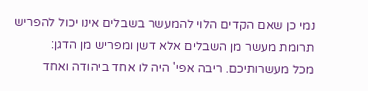נמי כן שאם הקדים הלוי להמעשר בשבלים אינו יכול להפריש תרומת מעשר מן השבלים אלא דשן ומפריש מן הדגן:
מכל מעשרותיכם. ריבה אפי' היה לו אחד ביהודה ואחד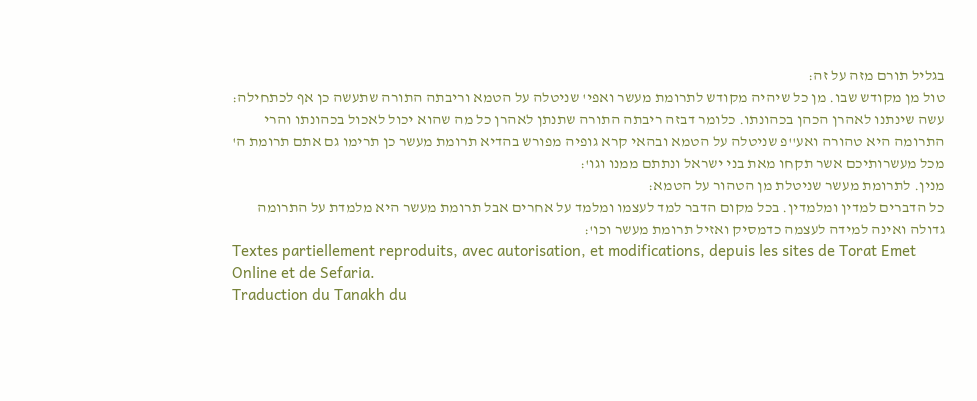בגליל תורם מזה על זה:
טול מן מקודש שבו. מן כל שיהיה מקודש לתרומת מעשר ואפי' שניטלה על הטמא וריבתה התורה שתעשה כן אף לכתחילה:
עשה שינתנו לאהרן הכהן בכהונתו. כלומר דבזה ריבתה התורה שתנתן לאהרן כל מה שהוא יכול לאכול בכהונתו והרי התרומה היא טהורה ואע''פ שניטלה על הטמא ובהאי קרא גופיה מפורש בהדיא תרומת מעשר כן תרימו גם אתם תרומת ה' מכל מעשרותיכם אשר תקחו מאת בני ישראל ונתתם ממנו וגו':
מנין. לתרומת מעשר שניטלת מן הטהור על הטמא:
כל הדברים למדין ומלמדין. בכל מקום הדבר למד לעצמו ומלמד על אחרים אבל תרומת מעשר היא מלמדת על התרומה גדולה ואינה למידה לעצמה כדמסיק ואזיל תרומת מעשר וכו':
Textes partiellement reproduits, avec autorisation, et modifications, depuis les sites de Torat Emet Online et de Sefaria.
Traduction du Tanakh du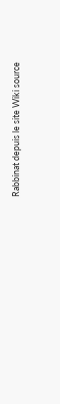Rabbinat depuis le site Wiki source